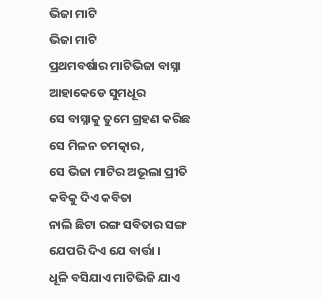ଭିଜା ମାଟି
ଭିଜା ମାଟି
ପ୍ରଥମବର୍ଷାର ମାଟିଭିଜା ବାସ୍ନା ଆହାକେଡେ ସୁମଧୂର
ସେ ବାସ୍ନାକୁ ତୁମେ ଗ୍ରହଣ କରିଛ ସେ ମିଳନ ଚମତ୍କାର,
ସେ ଭିଜା ମାଟିର ଅଭୂଲା ପ୍ରୀତି କବିକୁ ଦିଏ କବିତା
ନାଲି ଛିଟା ରଙ୍ଗ ସବିତାର ସଙ୍ଗ ଯେପରି ଦିଏ ଯେ ବାର୍ତ୍ତା ।
ଧୂଳି ବସିଯାଏ ମାଟିଭିଜି ଯାଏ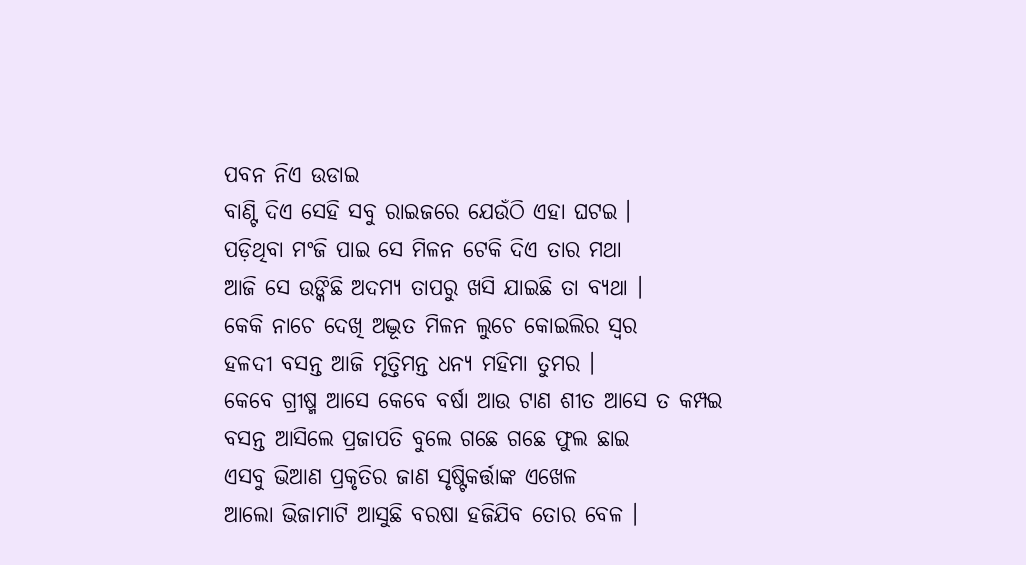ପବନ ନିଏ ଉଡାଇ
ବାଣ୍ଟି ଦିଏ ସେହି ସବୁ ରାଇଜରେ ଯେଉଁଠି ଏହା ଘଟଇ ।
ପଡ଼ିଥିବା ମଂଜି ପାଇ ସେ ମିଳନ ଟେକି ଦିଏ ତାର ମଥା
ଆଜି ସେ ଉଙ୍କିଛି ଅଦମ୍ୟ ତାପରୁ ଖସି ଯାଇଛି ତା ବ୍ୟଥା ।
କେକି ନାଚେ ଦେଖି ଅଦ୍ଭୂତ ମିଳନ ଲୁଚେ କୋଇଲିର ସ୍ୱର
ହଳଦୀ ବସନ୍ତ ଆଜି ମୃତ୍ତିମନ୍ତ ଧନ୍ୟ ମହିମା ତୁମର ।
କେବେ ଗ୍ରୀଷ୍ମ ଆସେ କେବେ ବର୍ଷା ଆଉ ଟାଣ ଶୀତ ଆସେ ତ କମ୍ପଇ
ବସନ୍ତ ଆସିଲେ ପ୍ରଜାପତି ବୁଲେ ଗଛେ ଗଛେ ଫୁଲ ଛାଇ
ଏସବୁ ଭିଆଣ ପ୍ରକୃତିର ଜାଣ ସୃଷ୍ଟିକର୍ତ୍ତାଙ୍କ ଏଖେଳ
ଆଲୋ ଭିଜାମାଟି ଆସୁଛି ବରଷା ହଜିଯିବ ତୋର ବେଳ ।